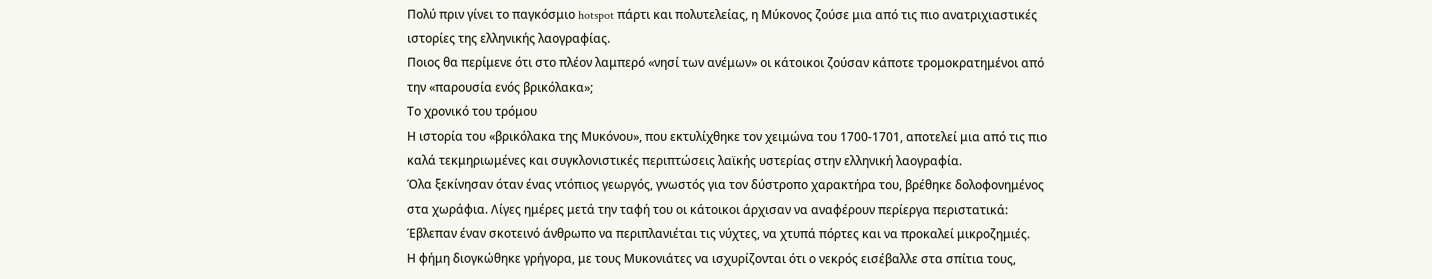Πολύ πριν γίνει το παγκόσμιο hotspot πάρτι και πολυτελείας, η Μύκονος ζούσε μια από τις πιο ανατριχιαστικές ιστορίες της ελληνικής λαογραφίας.
Ποιος θα περίμενε ότι στο πλέον λαμπερό «νησί των ανέμων» οι κάτοικοι ζούσαν κάποτε τρομοκρατημένοι από την «παρουσία ενός βρικόλακα»;
Το χρονικό του τρόμου
Η ιστορία του «βρικόλακα της Μυκόνου», που εκτυλίχθηκε τον χειμώνα του 1700-1701, αποτελεί μια από τις πιο καλά τεκμηριωμένες και συγκλονιστικές περιπτώσεις λαϊκής υστερίας στην ελληνική λαογραφία.
Όλα ξεκίνησαν όταν ένας ντόπιος γεωργός, γνωστός για τον δύστροπο χαρακτήρα του, βρέθηκε δολοφονημένος στα χωράφια. Λίγες ημέρες μετά την ταφή του οι κάτοικοι άρχισαν να αναφέρουν περίεργα περιστατικά: Έβλεπαν έναν σκοτεινό άνθρωπο να περιπλανιέται τις νύχτες, να χτυπά πόρτες και να προκαλεί μικροζημιές.
Η φήμη διογκώθηκε γρήγορα, με τους Μυκονιάτες να ισχυρίζονται ότι ο νεκρός εισέβαλλε στα σπίτια τους,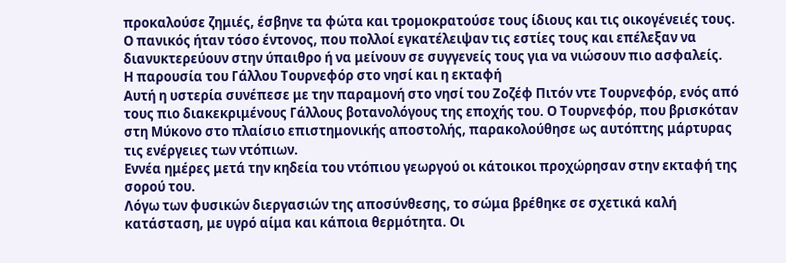προκαλούσε ζημιές, έσβηνε τα φώτα και τρομοκρατούσε τους ίδιους και τις οικογένειές τους. Ο πανικός ήταν τόσο έντονος, που πολλοί εγκατέλειψαν τις εστίες τους και επέλεξαν να διανυκτερεύουν στην ύπαιθρο ή να μείνουν σε συγγενείς τους για να νιώσουν πιο ασφαλείς.
Η παρουσία του Γάλλου Τουρνεφόρ στο νησί και η εκταφή
Αυτή η υστερία συνέπεσε με την παραμονή στο νησί του Ζοζέφ Πιτόν ντε Τουρνεφόρ, ενός από τους πιο διακεκριμένους Γάλλους βοτανολόγους της εποχής του. Ο Τουρνεφόρ, που βρισκόταν στη Μύκονο στο πλαίσιο επιστημονικής αποστολής, παρακολούθησε ως αυτόπτης μάρτυρας τις ενέργειες των ντόπιων.
Εννέα ημέρες μετά την κηδεία του ντόπιου γεωργού οι κάτοικοι προχώρησαν στην εκταφή της σορού του.
Λόγω των φυσικών διεργασιών της αποσύνθεσης, το σώμα βρέθηκε σε σχετικά καλή κατάσταση, με υγρό αίμα και κάποια θερμότητα. Οι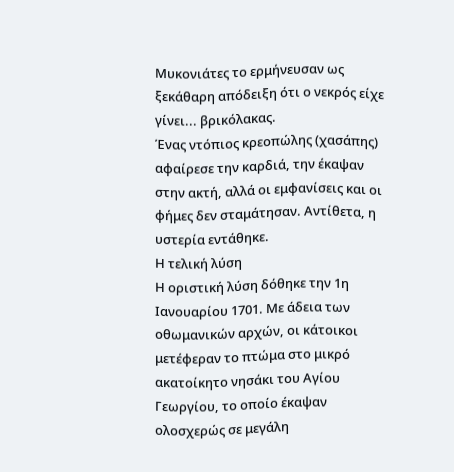Μυκονιάτες το ερμήνευσαν ως ξεκάθαρη απόδειξη ότι ο νεκρός είχε γίνει... βρικόλακας.
Ένας ντόπιος κρεοπώλης (χασάπης) αφαίρεσε την καρδιά, την έκαψαν στην ακτή, αλλά οι εμφανίσεις και οι φήμες δεν σταμάτησαν. Αντίθετα, η υστερία εντάθηκε.
Η τελική λύση
Η οριστική λύση δόθηκε την 1η Ιανουαρίου 1701. Με άδεια των οθωμανικών αρχών, οι κάτοικοι μετέφεραν το πτώμα στο μικρό ακατοίκητο νησάκι του Αγίου Γεωργίου, το οποίο έκαψαν ολοσχερώς σε μεγάλη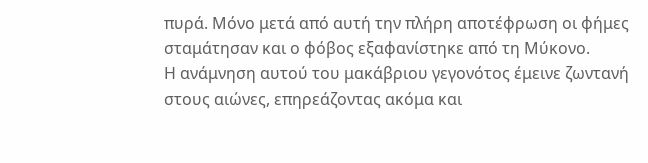πυρά. Μόνο μετά από αυτή την πλήρη αποτέφρωση οι φήμες σταμάτησαν και ο φόβος εξαφανίστηκε από τη Μύκονο.
Η ανάμνηση αυτού του μακάβριου γεγονότος έμεινε ζωντανή στους αιώνες, επηρεάζοντας ακόμα και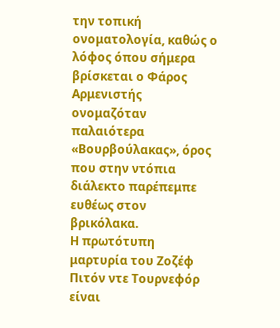την τοπική ονοματολογία, καθώς ο λόφος όπου σήμερα βρίσκεται ο Φάρος Αρμενιστής ονομαζόταν παλαιότερα «Βουρβούλακας», όρος που στην ντόπια διάλεκτο παρέπεμπε ευθέως στον βρικόλακα.
Η πρωτότυπη μαρτυρία του Ζοζέφ Πιτόν ντε Τουρνεφόρ είναι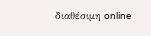διαθέσιμη online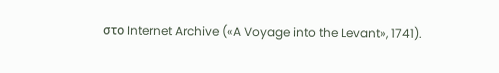στο Internet Archive («A Voyage into the Levant», 1741).